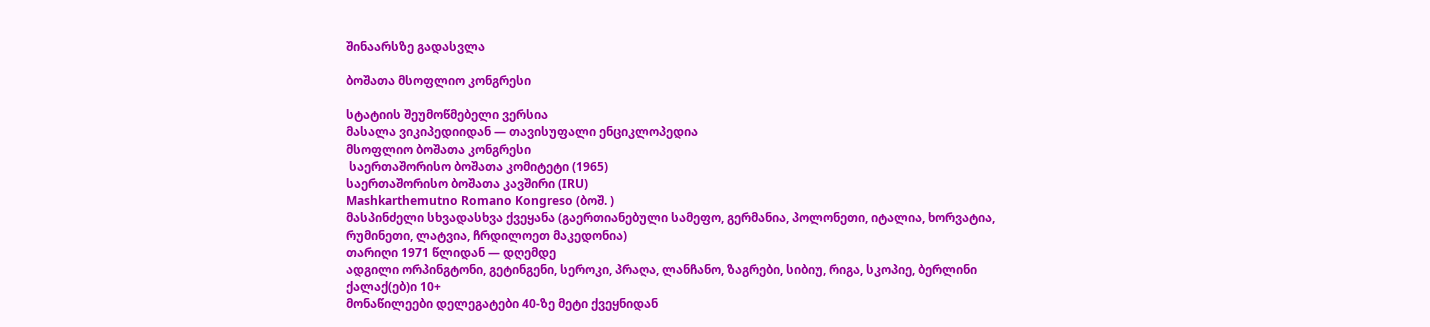შინაარსზე გადასვლა

ბოშათა მსოფლიო კონგრესი

სტატიის შეუმოწმებელი ვერსია
მასალა ვიკიპედიიდან — თავისუფალი ენციკლოპედია
მსოფლიო ბოშათა კონგრესი
 საერთაშორისო ბოშათა კომიტეტი (1965)
საერთაშორისო ბოშათა კავშირი (IRU)
Mashkarthemutno Romano Kongreso (ბოშ. )
მასპინძელი სხვადასხვა ქვეყანა (გაერთიანებული სამეფო, გერმანია, პოლონეთი, იტალია, ხორვატია, რუმინეთი, ლატვია, ჩრდილოეთ მაკედონია)
თარიღი 1971 წლიდან — დღემდე
ადგილი ორპინგტონი, გეტინგენი, სეროკი, პრაღა, ლანჩანო, ზაგრები, სიბიუ, რიგა, სკოპიე, ბერლინი
ქალაქ(ებ)ი 10+
მონაწილეები დელეგატები 40-ზე მეტი ქვეყნიდან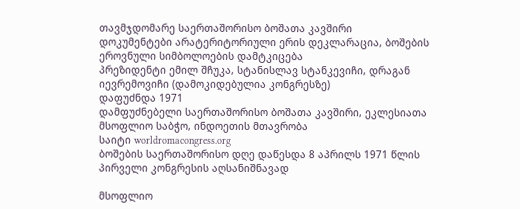თავმჯდომარე საერთაშორისო ბოშათა კავშირი
დოკუმენტები არატერიტორიული ერის დეკლარაცია, ბოშების ეროვნული სიმბოლოების დამტკიცება
პრეზიდენტი ემილ შჩუკა, სტანისლავ სტანკევიჩი, დრაგან იევრემოვიჩი (დამოკიდებულია კონგრესზე)
დაფუძნდა 1971
დამფუძნებელი საერთაშორისო ბოშათა კავშირი, ეკლესიათა მსოფლიო საბჭო, ინდოეთის მთავრობა
საიტი worldromacongress.org
ბოშების საერთაშორისო დღე დაწესდა 8 აპრილს 1971 წლის პირველი კონგრესის აღსანიშნავად

მსოფლიო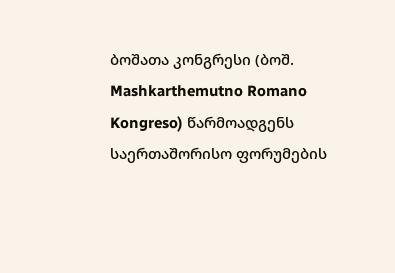ბოშათა კონგრესი (ბოშ. Mashkarthemutno Romano Kongreso) წარმოადგენს საერთაშორისო ფორუმების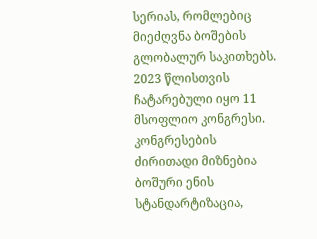სერიას, რომლებიც მიეძღვნა ბოშების გლობალურ საკითხებს. 2023 წლისთვის ჩატარებული იყო 11 მსოფლიო კონგრესი. კონგრესების ძირითადი მიზნებია ბოშური ენის სტანდარტიზაცია,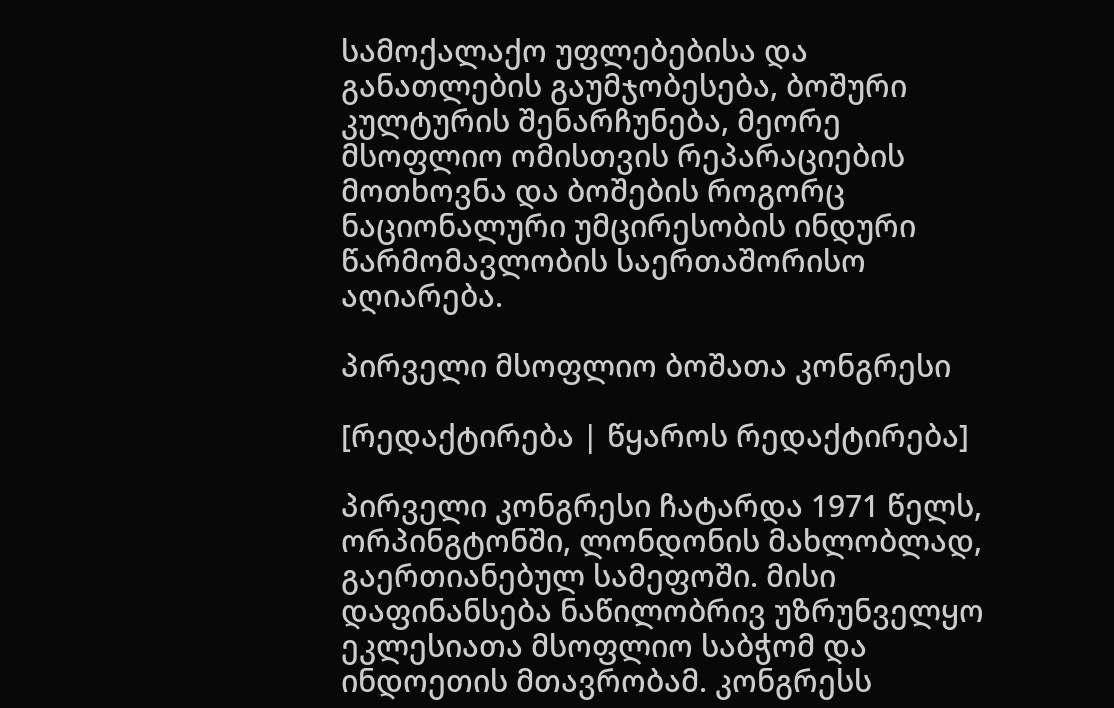სამოქალაქო უფლებებისა და განათლების გაუმჯობესება, ბოშური კულტურის შენარჩუნება, მეორე მსოფლიო ომისთვის რეპარაციების მოთხოვნა და ბოშების როგორც ნაციონალური უმცირესობის ინდური წარმომავლობის საერთაშორისო აღიარება.

პირველი მსოფლიო ბოშათა კონგრესი

[რედაქტირება | წყაროს რედაქტირება]

პირველი კონგრესი ჩატარდა 1971 წელს, ორპინგტონში, ლონდონის მახლობლად, გაერთიანებულ სამეფოში. მისი დაფინანსება ნაწილობრივ უზრუნველყო ეკლესიათა მსოფლიო საბჭომ და ინდოეთის მთავრობამ. კონგრესს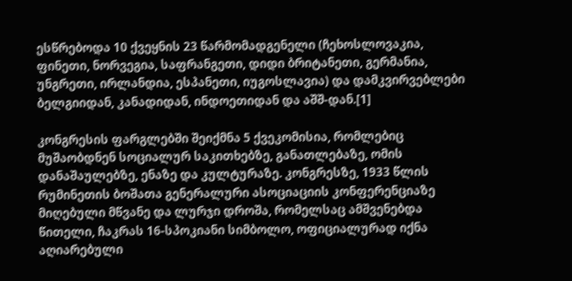ესწრებოდა 10 ქვეყნის 23 წარმომადგენელი (ჩეხოსლოვაკია, ფინეთი, ნორვეგია, საფრანგეთი, დიდი ბრიტანეთი, გერმანია, უნგრეთი, ირლანდია, ესპანეთი, იუგოსლავია) და დამკვირვებლები ბელგიიდან, კანადიდან, ინდოეთიდან და აშშ-დან.[1]

კონგრესის ფარგლებში შეიქმნა 5 ქვეკომისია, რომლებიც მუშაობდნენ სოციალურ საკითხებზე, განათლებაზე, ომის დანაშაულებზე, ენაზე და კულტურაზე. კონგრესზე, 1933 წლის რუმინეთის ბოშათა გენერალური ასოციაციის კონფერენციაზე მიღებული მწვანე და ლურჯი დროშა, რომელსაც ამშვენებდა წითელი, ჩაკრას 16-სპოკიანი სიმბოლო, ოფიციალურად იქნა აღიარებული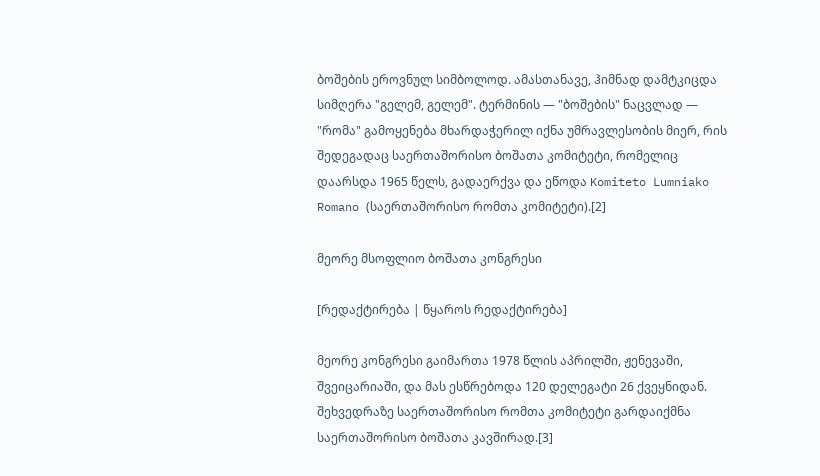ბოშების ეროვნულ სიმბოლოდ. ამასთანავე, ჰიმნად დამტკიცდა სიმღერა "გელემ, გელემ". ტერმინის — "ბოშების" ნაცვლად — "რომა" გამოყენება მხარდაჭერილ იქნა უმრავლესობის მიერ, რის შედეგადაც საერთაშორისო ბოშათა კომიტეტი, რომელიც დაარსდა 1965 წელს, გადაერქვა და ეწოდა Komiteto Lumniako Romano (საერთაშორისო რომთა კომიტეტი).[2]

მეორე მსოფლიო ბოშათა კონგრესი

[რედაქტირება | წყაროს რედაქტირება]

მეორე კონგრესი გაიმართა 1978 წლის აპრილში, ჟენევაში, შვეიცარიაში, და მას ესწრებოდა 120 დელეგატი 26 ქვეყნიდან. შეხვედრაზე საერთაშორისო რომთა კომიტეტი გარდაიქმნა საერთაშორისო ბოშათა კავშირად.[3]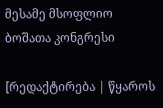მესამე მსოფლიო ბოშათა კონგრესი

[რედაქტირება | წყაროს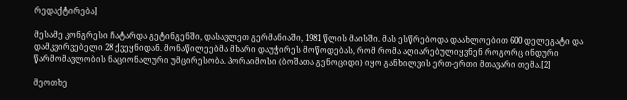რედაქტირება]

მესამე კონგრესი ჩატარდა გეტინგენში, დასავლეთ გერმანიაში, 1981 წლის მაისში. მას ესწრებოდა დაახლოებით 600 დელეგატი და დამკვირვებელი 28 ქვეყნიდან. მონაწილეებმა მხარი დაუჭირეს მოწოდებას, რომ რომა აღიარებულიყვნენ როგორც ინდური წარმომავლობის ნაციონალური უმცირესობა. პორაიმოსი (ბოშათა გენოციდი) იყო განხილვის ერთ-ერთი მთავარი თემა.[2]

მეოთხე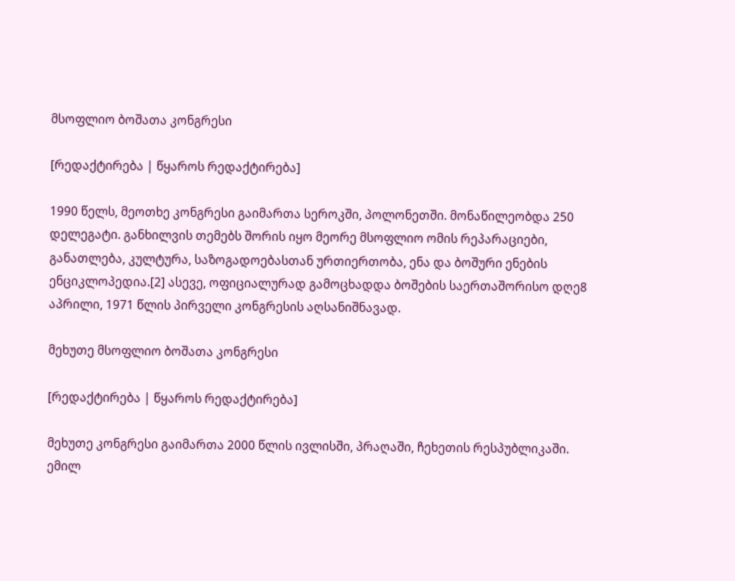მსოფლიო ბოშათა კონგრესი

[რედაქტირება | წყაროს რედაქტირება]

1990 წელს, მეოთხე კონგრესი გაიმართა სეროკში, პოლონეთში. მონაწილეობდა 250 დელეგატი. განხილვის თემებს შორის იყო მეორე მსოფლიო ომის რეპარაციები, განათლება, კულტურა, საზოგადოებასთან ურთიერთობა, ენა და ბოშური ენების ენციკლოპედია.[2] ასევე, ოფიციალურად გამოცხადდა ბოშების საერთაშორისო დღე8 აპრილი, 1971 წლის პირველი კონგრესის აღსანიშნავად.

მეხუთე მსოფლიო ბოშათა კონგრესი

[რედაქტირება | წყაროს რედაქტირება]

მეხუთე კონგრესი გაიმართა 2000 წლის ივლისში, პრაღაში, ჩეხეთის რესპუბლიკაში. ემილ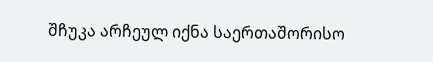შჩუკა არჩეულ იქნა საერთაშორისო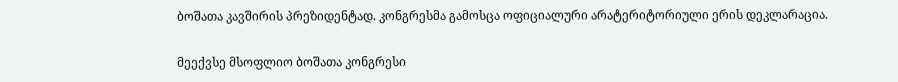ბოშათა კავშირის პრეზიდენტად. კონგრესმა გამოსცა ოფიციალური არატერიტორიული ერის დეკლარაცია.

მეექვსე მსოფლიო ბოშათა კონგრესი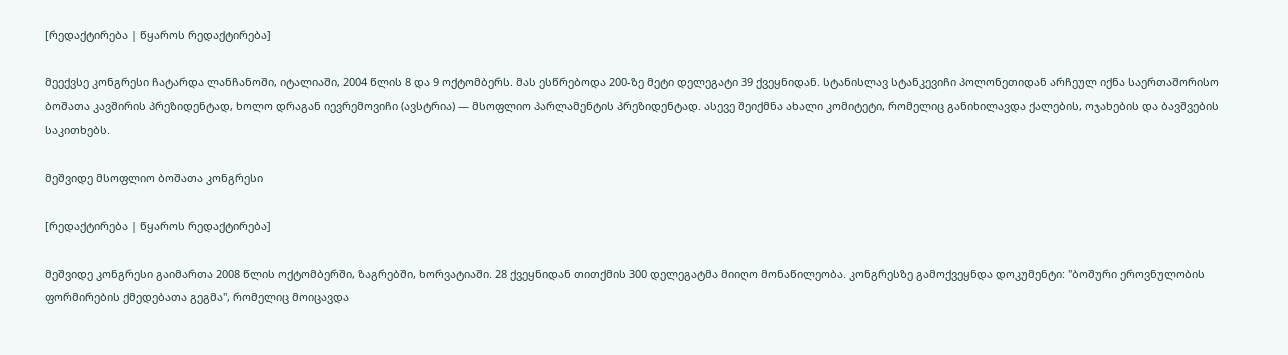[რედაქტირება | წყაროს რედაქტირება]

მეექვსე კონგრესი ჩატარდა ლანჩანოში, იტალიაში, 2004 წლის 8 და 9 ოქტომბერს. მას ესწრებოდა 200-ზე მეტი დელეგატი 39 ქვეყნიდან. სტანისლავ სტანკევიჩი პოლონეთიდან არჩეულ იქნა საერთაშორისო ბოშათა კავშირის პრეზიდენტად, ხოლო დრაგან იევრემოვიჩი (ავსტრია) — მსოფლიო პარლამენტის პრეზიდენტად. ასევე შეიქმნა ახალი კომიტეტი, რომელიც განიხილავდა ქალების, ოჯახების და ბავშვების საკითხებს.

მეშვიდე მსოფლიო ბოშათა კონგრესი

[რედაქტირება | წყაროს რედაქტირება]

მეშვიდე კონგრესი გაიმართა 2008 წლის ოქტომბერში, ზაგრებში, ხორვატიაში. 28 ქვეყნიდან თითქმის 300 დელეგატმა მიიღო მონაწილეობა. კონგრესზე გამოქვეყნდა დოკუმენტი: "ბოშური ეროვნულობის ფორმირების ქმედებათა გეგმა", რომელიც მოიცავდა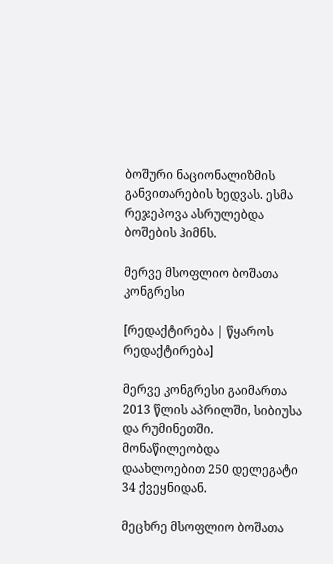ბოშური ნაციონალიზმის განვითარების ხედვას. ესმა რეჯეპოვა ასრულებდა ბოშების ჰიმნს.

მერვე მსოფლიო ბოშათა კონგრესი

[რედაქტირება | წყაროს რედაქტირება]

მერვე კონგრესი გაიმართა 2013 წლის აპრილში, სიბიუსა და რუმინეთში. მონაწილეობდა დაახლოებით 250 დელეგატი 34 ქვეყნიდან.

მეცხრე მსოფლიო ბოშათა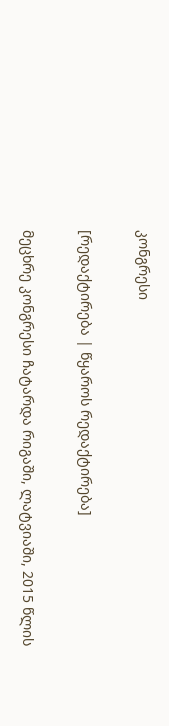კონგრესი

[რედაქტირება | წყაროს რედაქტირება]

მეცხრე კონგრესი ჩატარდა რიგაში, ლატვიაში, 2015 წლის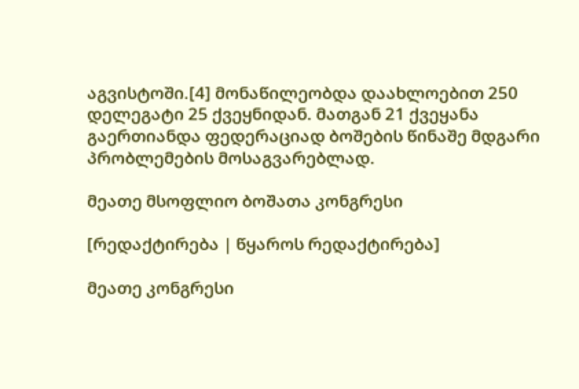აგვისტოში.[4] მონაწილეობდა დაახლოებით 250 დელეგატი 25 ქვეყნიდან. მათგან 21 ქვეყანა გაერთიანდა ფედერაციად ბოშების წინაშე მდგარი პრობლემების მოსაგვარებლად.

მეათე მსოფლიო ბოშათა კონგრესი

[რედაქტირება | წყაროს რედაქტირება]

მეათე კონგრესი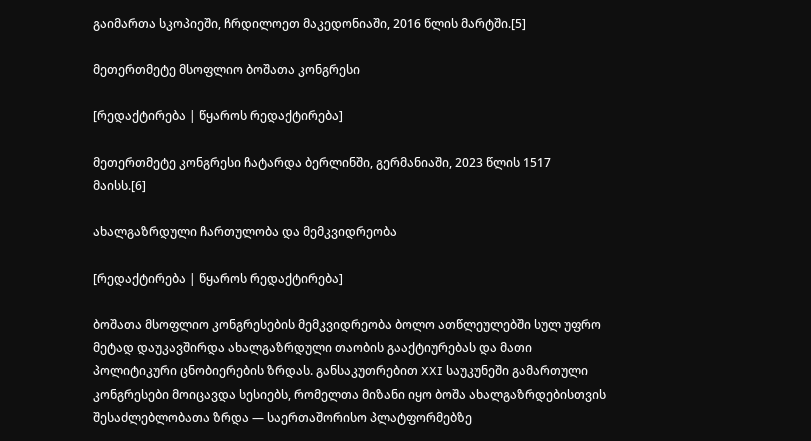გაიმართა სკოპიეში, ჩრდილოეთ მაკედონიაში, 2016 წლის მარტში.[5]

მეთერთმეტე მსოფლიო ბოშათა კონგრესი

[რედაქტირება | წყაროს რედაქტირება]

მეთერთმეტე კონგრესი ჩატარდა ბერლინში, გერმანიაში, 2023 წლის 1517 მაისს.[6]

ახალგაზრდული ჩართულობა და მემკვიდრეობა

[რედაქტირება | წყაროს რედაქტირება]

ბოშათა მსოფლიო კონგრესების მემკვიდრეობა ბოლო ათწლეულებში სულ უფრო მეტად დაუკავშირდა ახალგაზრდული თაობის გააქტიურებას და მათი პოლიტიკური ცნობიერების ზრდას. განსაკუთრებით XXI საუკუნეში გამართული კონგრესები მოიცავდა სესიებს, რომელთა მიზანი იყო ბოშა ახალგაზრდებისთვის შესაძლებლობათა ზრდა — საერთაშორისო პლატფორმებზე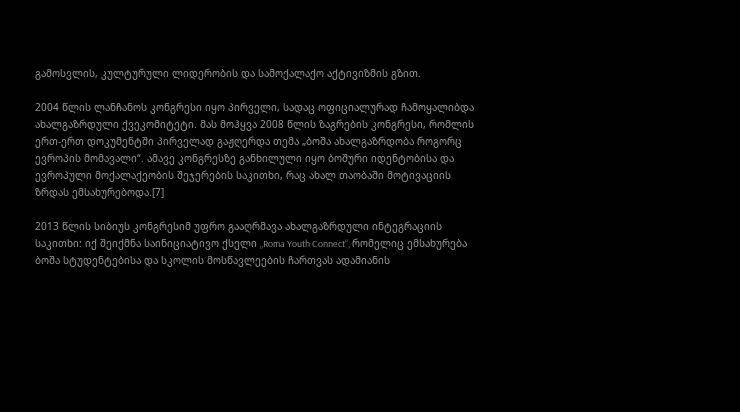გამოსვლის, კულტურული ლიდერობის და სამოქალაქო აქტივიზმის გზით.

2004 წლის ლანჩანოს კონგრესი იყო პირველი, სადაც ოფიციალურად ჩამოყალიბდა ახალგაზრდული ქვეკომიტეტი. მას მოჰყვა 2008 წლის ზაგრების კონგრესი, რომლის ერთ-ერთ დოკუმენტში პირველად გაჟღერდა თემა „ბოშა ახალგაზრდობა როგორც ევროპის მომავალი“. ამავე კონგრესზე განხილული იყო ბოშური იდენტობისა და ევროპული მოქალაქეობის შეჯერების საკითხი, რაც ახალ თაობაში მოტივაციის ზრდას ემსახურებოდა.[7]

2013 წლის სიბიუს კონგრესიმ უფრო გააღრმავა ახალგაზრდული ინტეგრაციის საკითხი: იქ შეიქმნა საინიციატივო ქსელი „Roma Youth Connect“, რომელიც ემსახურება ბოშა სტუდენტებისა და სკოლის მოსწავლეების ჩართვას ადამიანის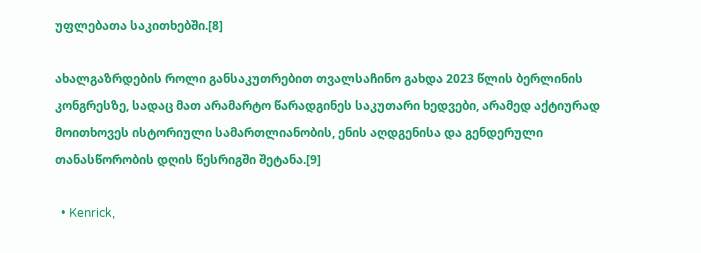უფლებათა საკითხებში.[8]

ახალგაზრდების როლი განსაკუთრებით თვალსაჩინო გახდა 2023 წლის ბერლინის კონგრესზე, სადაც მათ არამარტო წარადგინეს საკუთარი ხედვები, არამედ აქტიურად მოითხოვეს ისტორიული სამართლიანობის, ენის აღდგენისა და გენდერული თანასწორობის დღის წესრიგში შეტანა.[9]

  • Kenrick,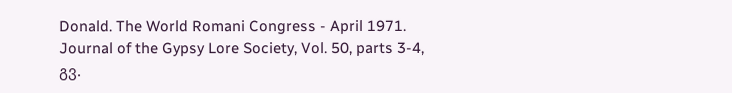Donald. The World Romani Congress - April 1971. Journal of the Gypsy Lore Society, Vol. 50, parts 3-4, გვ.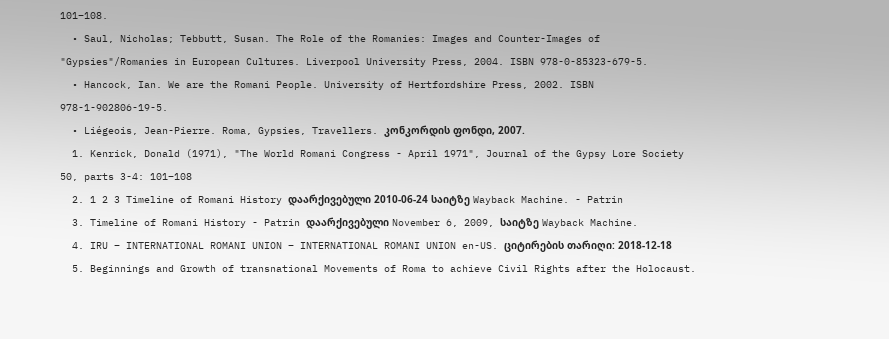101–108.
  • Saul, Nicholas; Tebbutt, Susan. The Role of the Romanies: Images and Counter-Images of "Gypsies"/Romanies in European Cultures. Liverpool University Press, 2004. ISBN 978-0-85323-679-5.
  • Hancock, Ian. We are the Romani People. University of Hertfordshire Press, 2002. ISBN 978-1-902806-19-5.
  • Liégeois, Jean-Pierre. Roma, Gypsies, Travellers. კონკორდის ფონდი, 2007.
  1. Kenrick, Donald (1971), "The World Romani Congress - April 1971", Journal of the Gypsy Lore Society 50, parts 3-4: 101–108
  2. 1 2 3 Timeline of Romani History დაარქივებული 2010-06-24 საიტზე Wayback Machine. - Patrin
  3. Timeline of Romani History - Patrin დაარქივებული November 6, 2009, საიტზე Wayback Machine.
  4. IRU – INTERNATIONAL ROMANI UNION – INTERNATIONAL ROMANI UNION en-US. ციტირების თარიღი: 2018-12-18
  5. Beginnings and Growth of transnational Movements of Roma to achieve Civil Rights after the Holocaust.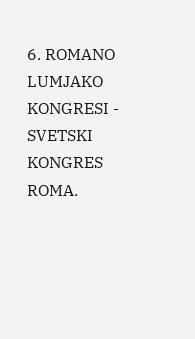6. ROMANO LUMJAKO KONGRESI - SVETSKI KONGRES ROMA.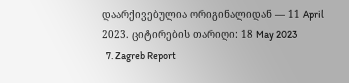დაარქივებულია ორიგინალიდან — 11 April 2023. ციტირების თარიღი: 18 May 2023
  7. Zagreb Report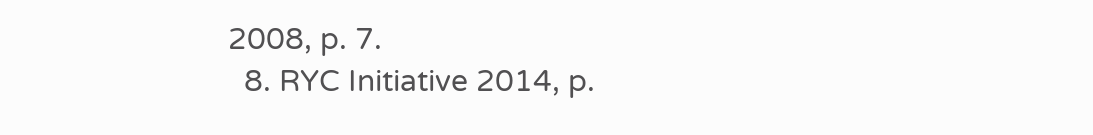2008, p. 7.
  8. RYC Initiative 2014, p.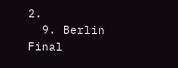2.
  9. Berlin Final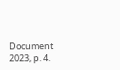Document 2023, p. 4.